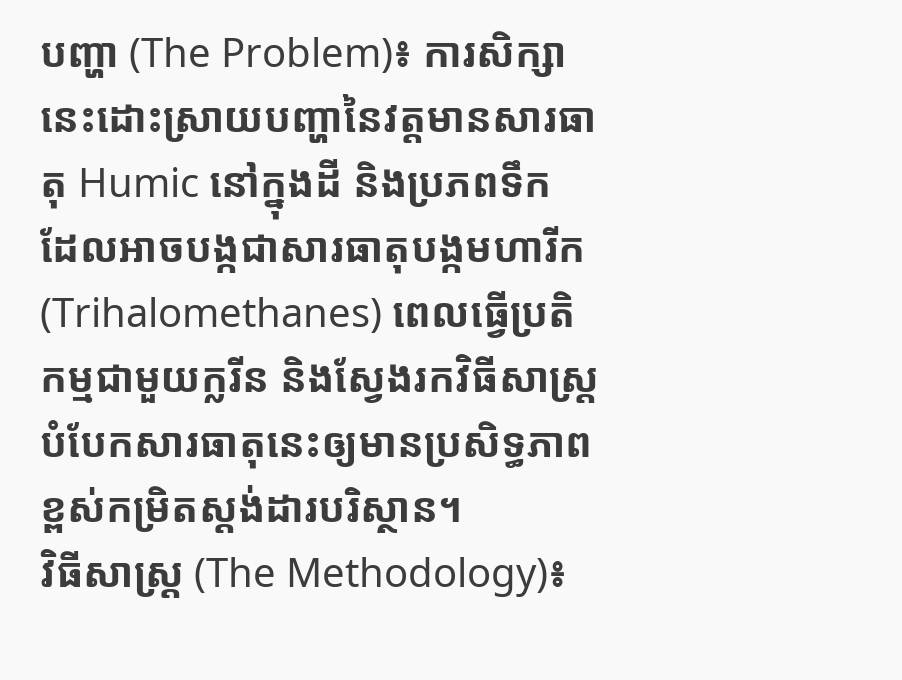បញ្ហា (The Problem)៖ ការសិក្សានេះដោះស្រាយបញ្ហានៃវត្តមានសារធាតុ Humic នៅក្នុងដី និងប្រភពទឹក ដែលអាចបង្កជាសារធាតុបង្កមហារីក (Trihalomethanes) ពេលធ្វើប្រតិកម្មជាមួយក្លរីន និងស្វែងរកវិធីសាស្ត្របំបែកសារធាតុនេះឲ្យមានប្រសិទ្ធភាពខ្ពស់កម្រិតស្តង់ដារបរិស្ថាន។
វិធីសាស្ត្រ (The Methodology)៖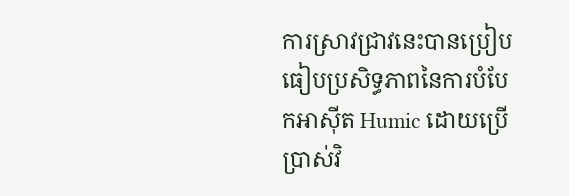ការស្រាវជ្រាវនេះបានប្រៀបធៀបប្រសិទ្ធភាពនៃការបំបែកអាស៊ីត Humic ដោយប្រើប្រាស់វិ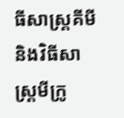ធីសាស្ត្រគីមី និងវិធីសាស្ត្រមីក្រូ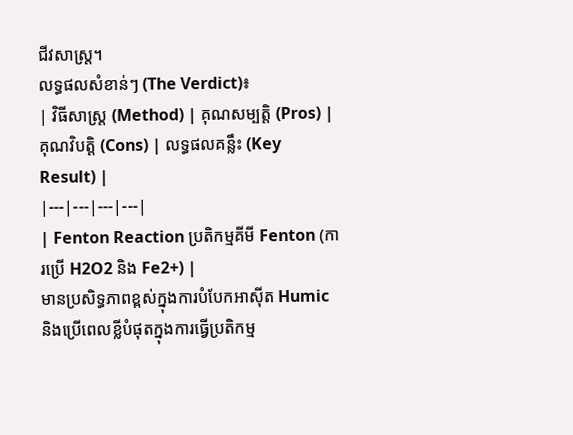ជីវសាស្ត្រ។
លទ្ធផលសំខាន់ៗ (The Verdict)៖
| វិធីសាស្ត្រ (Method) | គុណសម្បត្តិ (Pros) | គុណវិបត្តិ (Cons) | លទ្ធផលគន្លឹះ (Key Result) |
|---|---|---|---|
| Fenton Reaction ប្រតិកម្មគីមី Fenton (ការប្រើ H2O2 និង Fe2+) |
មានប្រសិទ្ធភាពខ្ពស់ក្នុងការបំបែកអាស៊ីត Humic និងប្រើពេលខ្លីបំផុតក្នុងការធ្វើប្រតិកម្ម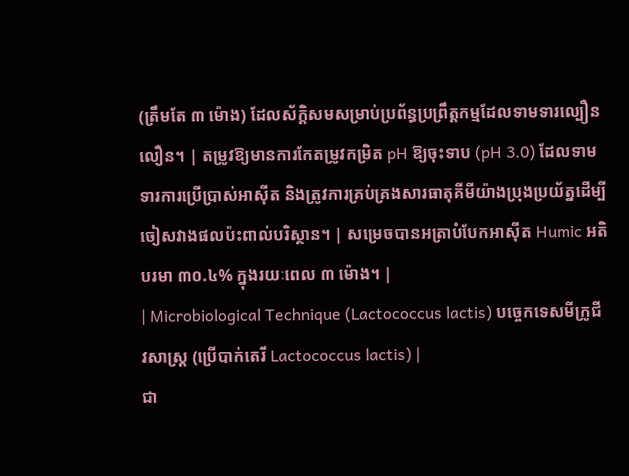(ត្រឹមតែ ៣ ម៉ោង) ដែលស័ក្តិសមសម្រាប់ប្រព័ន្ធប្រព្រឹត្តកម្មដែលទាមទារល្បឿនលឿន។ | តម្រូវឱ្យមានការកែតម្រូវកម្រិត pH ឱ្យចុះទាប (pH 3.0) ដែលទាមទារការប្រើប្រាស់អាស៊ីត និងត្រូវការគ្រប់គ្រងសារធាតុគីមីយ៉ាងប្រុងប្រយ័ត្នដើម្បីចៀសវាងផលប៉ះពាល់បរិស្ថាន។ | សម្រេចបានអត្រាបំបែកអាស៊ីត Humic អតិបរមា ៣០.៤% ក្នុងរយៈពេល ៣ ម៉ោង។ |
| Microbiological Technique (Lactococcus lactis) បច្ចេកទេសមីក្រូជីវសាស្ត្រ (ប្រើបាក់តេរី Lactococcus lactis) |
ជា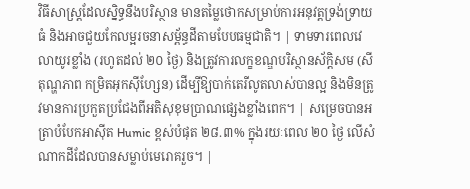វិធីសាស្ត្រដែលស្និទ្ធនឹងបរិស្ថាន មានតម្លៃថោកសម្រាប់ការអនុវត្តទ្រង់ទ្រាយធំ និងអាចជួយកែលម្អរចនាសម្ព័ន្ធដីតាមបែបធម្មជាតិ។ | ទាមទារពេលវេលាយូរខ្លាំង (រហូតដល់ ២០ ថ្ងៃ) និងត្រូវការលក្ខខណ្ឌបរិស្ថានស័ក្តិសម (សីតុណ្ហភាព កម្រិតអុកស៊ីហ្សែន) ដើម្បីឱ្យបាក់តេរីលូតលាស់បានល្អ និងមិនត្រូវមានការប្រកួតប្រជែងពីអតិសុខុមប្រាណផ្សេងខ្លាំងពេក។ | សម្រេចបានអត្រាបំបែកអាស៊ីត Humic ខ្ពស់បំផុត ២៨.៣% ក្នុងរយៈពេល ២០ ថ្ងៃ លើសំណាកដីដែលបានសម្លាប់មេរោគរួច។ |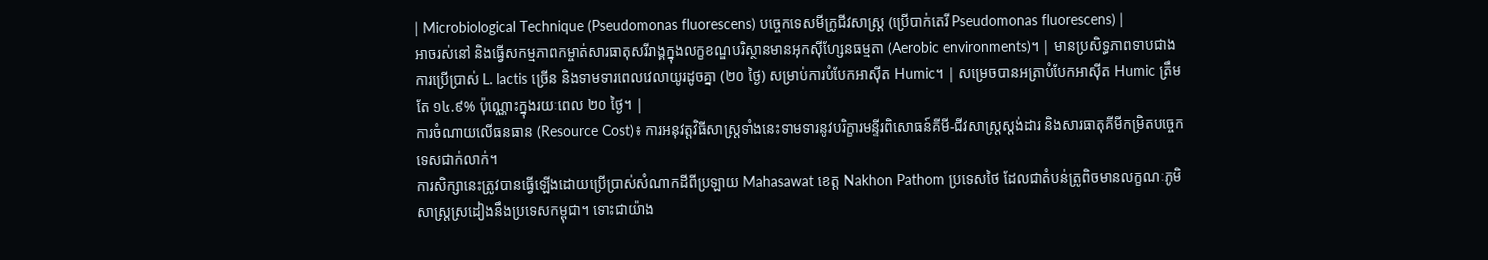| Microbiological Technique (Pseudomonas fluorescens) បច្ចេកទេសមីក្រូជីវសាស្ត្រ (ប្រើបាក់តេរី Pseudomonas fluorescens) |
អាចរស់នៅ និងធ្វើសកម្មភាពកម្ចាត់សារធាតុសរីរាង្គក្នុងលក្ខខណ្ឌបរិស្ថានមានអុកស៊ីហ្សែនធម្មតា (Aerobic environments)។ | មានប្រសិទ្ធភាពទាបជាងការប្រើប្រាស់ L. lactis ច្រើន និងទាមទារពេលវេលាយូរដូចគ្នា (២០ ថ្ងៃ) សម្រាប់ការបំបែកអាស៊ីត Humic។ | សម្រេចបានអត្រាបំបែកអាស៊ីត Humic ត្រឹមតែ ១៤.៩% ប៉ុណ្ណោះក្នុងរយៈពេល ២០ ថ្ងៃ។ |
ការចំណាយលើធនធាន (Resource Cost)៖ ការអនុវត្តវិធីសាស្ត្រទាំងនេះទាមទារនូវបរិក្ខារមន្ទីរពិសោធន៍គីមី-ជីវសាស្ត្រស្តង់ដារ និងសារធាតុគីមីកម្រិតបច្ចេកទេសជាក់លាក់។
ការសិក្សានេះត្រូវបានធ្វើឡើងដោយប្រើប្រាស់សំណាកដីពីប្រឡាយ Mahasawat ខេត្ត Nakhon Pathom ប្រទេសថៃ ដែលជាតំបន់ត្រូពិចមានលក្ខណៈភូមិសាស្ត្រស្រដៀងនឹងប្រទេសកម្ពុជា។ ទោះជាយ៉ាង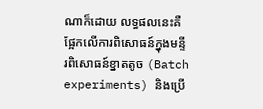ណាក៏ដោយ លទ្ធផលនេះគឺផ្អែកលើការពិសោធន៍ក្នុងមន្ទីរពិសោធន៍ខ្នាតតូច (Batch experiments) និងប្រើ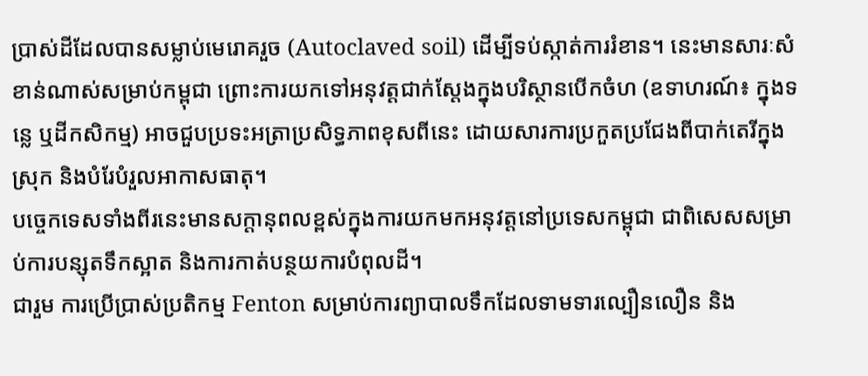ប្រាស់ដីដែលបានសម្លាប់មេរោគរួច (Autoclaved soil) ដើម្បីទប់ស្កាត់ការរំខាន។ នេះមានសារៈសំខាន់ណាស់សម្រាប់កម្ពុជា ព្រោះការយកទៅអនុវត្តជាក់ស្តែងក្នុងបរិស្ថានបើកចំហ (ឧទាហរណ៍៖ ក្នុងទន្លេ ឬដីកសិកម្ម) អាចជួបប្រទះអត្រាប្រសិទ្ធភាពខុសពីនេះ ដោយសារការប្រកួតប្រជែងពីបាក់តេរីក្នុងស្រុក និងបំរែបំរួលអាកាសធាតុ។
បច្ចេកទេសទាំងពីរនេះមានសក្តានុពលខ្ពស់ក្នុងការយកមកអនុវត្តនៅប្រទេសកម្ពុជា ជាពិសេសសម្រាប់ការបន្សុតទឹកស្អាត និងការកាត់បន្ថយការបំពុលដី។
ជារួម ការប្រើប្រាស់ប្រតិកម្ម Fenton សម្រាប់ការព្យាបាលទឹកដែលទាមទារល្បឿនលឿន និង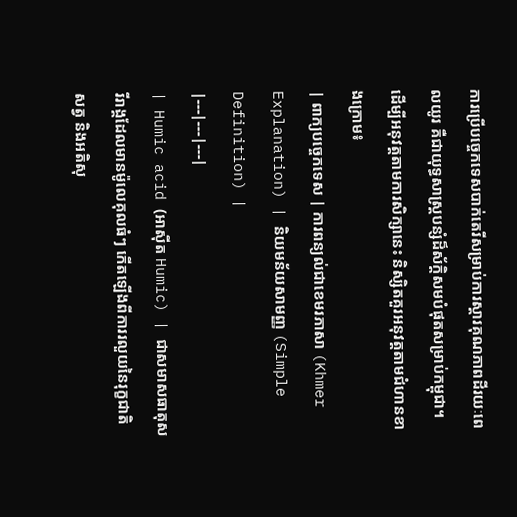ការប្រើបច្ចេកទេសបាក់តេរីសម្រាប់ការស្តារគុណភាពដីរយៈពេលយូរ គឺជាយុទ្ធសាស្ត្របន្សំដ៏ស័ក្តិសមបំផុតសម្រាប់កម្ពុជា។
ដើម្បីអនុវត្តតាមការសិក្សានេះ និស្សិតគួរអនុវត្តតាមជំហានខាងក្រោម៖
| ពាក្យបច្ចេកទេស | ការពន្យល់ជាខេមរភាសា (Khmer Explanation) | និយមន័យសាមញ្ញ (Simple Definition) |
|---|---|---|
| Humic acid (អាស៊ីត Humic) | ជាសមាសធាតុសរីរាង្គដែលមានម៉ូលេគុលធំៗ កើតឡើងពីការរលួយនៃរុក្ខជាតិ សត្វ និងអតិសុ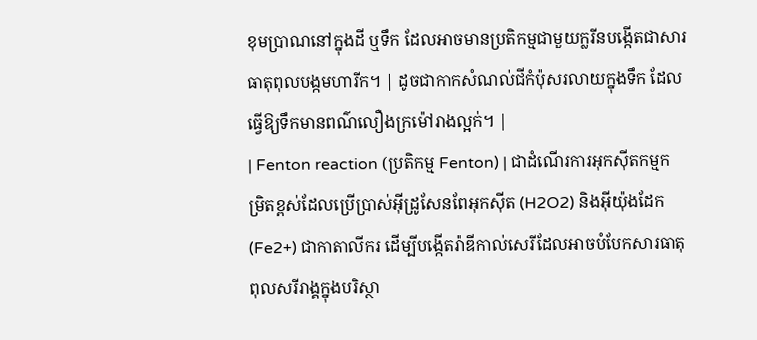ខុមប្រាណនៅក្នុងដី ឬទឹក ដែលអាចមានប្រតិកម្មជាមួយក្លរីនបង្កើតជាសារធាតុពុលបង្កមហារីក។ | ដូចជាកាកសំណល់ជីកំប៉ុសរលាយក្នុងទឹក ដែលធ្វើឱ្យទឹកមានពណ៌លឿងក្រម៉ៅរាងល្អក់។ |
| Fenton reaction (ប្រតិកម្ម Fenton) | ជាដំណើរការអុកស៊ីតកម្មកម្រិតខ្ពស់ដែលប្រើប្រាស់អ៊ីដ្រូសែនពែអុកស៊ីត (H2O2) និងអ៊ីយ៉ុងដែក (Fe2+) ជាកាតាលីករ ដើម្បីបង្កើតរ៉ាឌីកាល់សេរីដែលអាចបំបែកសារធាតុពុលសរីរាង្គក្នុងបរិស្ថា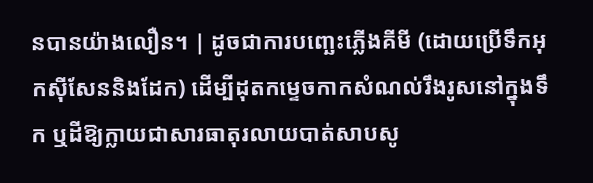នបានយ៉ាងលឿន។ | ដូចជាការបញ្ឆេះភ្លើងគីមី (ដោយប្រើទឹកអុកស៊ីសែននិងដែក) ដើម្បីដុតកម្ទេចកាកសំណល់រឹងរូសនៅក្នុងទឹក ឬដីឱ្យក្លាយជាសារធាតុរលាយបាត់សាបសូ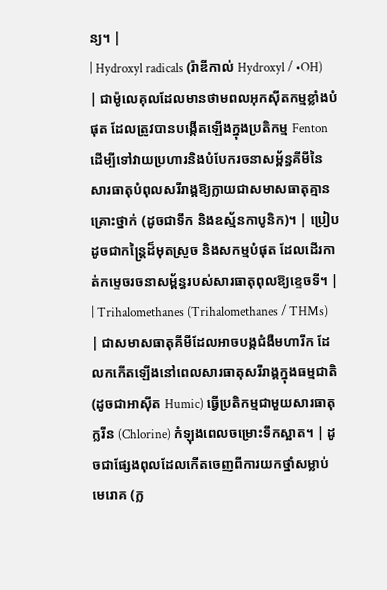ន្យ។ |
| Hydroxyl radicals (រ៉ាឌីកាល់ Hydroxyl / •OH) | ជាម៉ូលេគុលដែលមានថាមពលអុកស៊ីតកម្មខ្លាំងបំផុត ដែលត្រូវបានបង្កើតឡើងក្នុងប្រតិកម្ម Fenton ដើម្បីទៅវាយប្រហារនិងបំបែករចនាសម្ព័ន្ធគីមីនៃសារធាតុបំពុលសរីរាង្គឱ្យក្លាយជាសមាសធាតុគ្មានគ្រោះថ្នាក់ (ដូចជាទឹក និងឧស្ម័នកាបូនិក)។ | ប្រៀបដូចជាកន្ត្រៃដ៏មុតស្រួច និងសកម្មបំផុត ដែលដើរកាត់កម្ទេចរចនាសម្ព័ន្ធរបស់សារធាតុពុលឱ្យខ្ទេចទី។ |
| Trihalomethanes (Trihalomethanes / THMs) | ជាសមាសធាតុគីមីដែលអាចបង្កជំងឺមហារីក ដែលកកើតឡើងនៅពេលសារធាតុសរីរាង្គក្នុងធម្មជាតិ (ដូចជាអាស៊ីត Humic) ធ្វើប្រតិកម្មជាមួយសារធាតុក្លរីន (Chlorine) កំឡុងពេលចម្រោះទឹកស្អាត។ | ដូចជាផ្សែងពុលដែលកើតចេញពីការយកថ្នាំសម្លាប់មេរោគ (ក្ល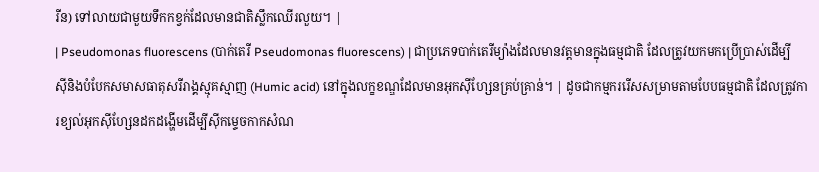រីន) ទៅលាយជាមួយទឹកកខ្វក់ដែលមានជាតិស្លឹកឈើរលួយ។ |
| Pseudomonas fluorescens (បាក់តេរី Pseudomonas fluorescens) | ជាប្រភេទបាក់តេរីម្យ៉ាងដែលមានវត្តមានក្នុងធម្មជាតិ ដែលត្រូវយកមកប្រើប្រាស់ដើម្បីស៊ីនិងបំបែកសមាសធាតុសរីរាង្គស្មុគស្មាញ (Humic acid) នៅក្នុងលក្ខខណ្ឌដែលមានអុកស៊ីហ្សែនគ្រប់គ្រាន់។ | ដូចជាកម្មកររើសសម្រាមតាមបែបធម្មជាតិ ដែលត្រូវការខ្យល់អុកស៊ីហ្សែនដកដង្ហើមដើម្បីស៊ីកម្ទេចកាកសំណ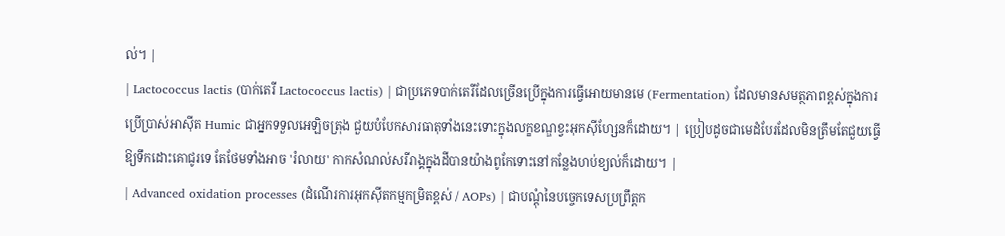ល់។ |
| Lactococcus lactis (បាក់តេរី Lactococcus lactis) | ជាប្រភេទបាក់តេរីដែលច្រើនប្រើក្នុងការធ្វើអោយមានមេ (Fermentation) ដែលមានសមត្ថភាពខ្ពស់ក្នុងការប្រើប្រាស់អាស៊ីត Humic ជាអ្នកទទួលអេឡិចត្រុង ជួយបំបែកសារធាតុទាំងនេះទោះក្នុងលក្ខខណ្ឌខ្វះអុកស៊ីហ្សែនក៏ដោយ។ | ប្រៀបដូចជាមេដំបែរដែលមិនត្រឹមតែជួយធ្វើឱ្យទឹកដោះគោជូរទេ តែថែមទាំងអាច 'រំលាយ' កាកសំណល់សរីរាង្គក្នុងដីបានយ៉ាងពូកែទោះនៅកន្លែងហប់ខ្យល់ក៏ដោយ។ |
| Advanced oxidation processes (ដំណើរការអុកស៊ីតកម្មកម្រិតខ្ពស់ / AOPs) | ជាបណ្តុំនៃបច្ចេកទេសប្រព្រឹត្តក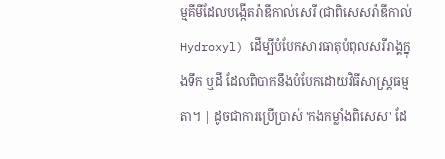ម្មគីមីដែលបង្កើតរ៉ាឌីកាល់សេរី (ជាពិសេសរ៉ាឌីកាល់ Hydroxyl) ដើម្បីបំបែកសារធាតុបំពុលសរីរាង្គក្នុងទឹក ឬដី ដែលពិបាកនឹងបំបែកដោយវិធីសាស្ត្រធម្មតា។ | ដូចជាការប្រើប្រាស់ 'កងកម្លាំងពិសេស' ដែ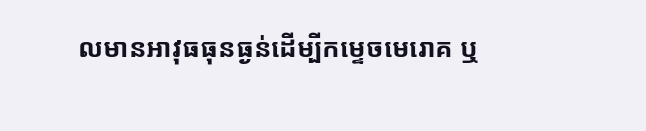លមានអាវុធធុនធ្ងន់ដើម្បីកម្ទេចមេរោគ ឬ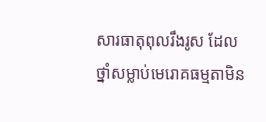សារធាតុពុលរឹងរូស ដែលថ្នាំសម្លាប់មេរោគធម្មតាមិន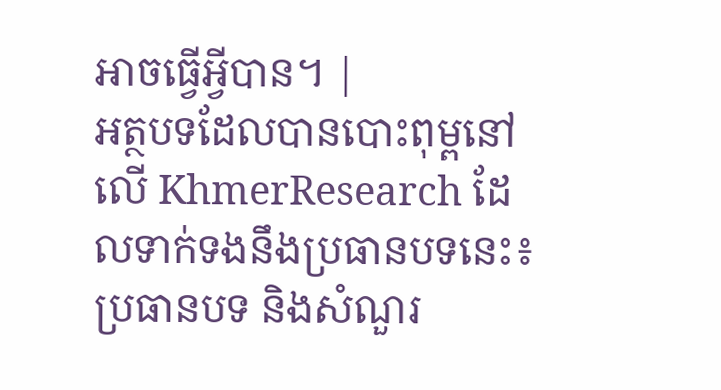អាចធ្វើអ្វីបាន។ |
អត្ថបទដែលបានបោះពុម្ពនៅលើ KhmerResearch ដែលទាក់ទងនឹងប្រធានបទនេះ៖
ប្រធានបទ និងសំណួរ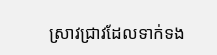ស្រាវជ្រាវដែលទាក់ទង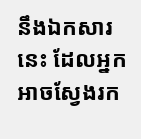នឹងឯកសារនេះ ដែលអ្នកអាចស្វែងរក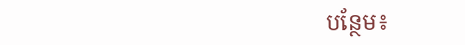បន្ថែម៖